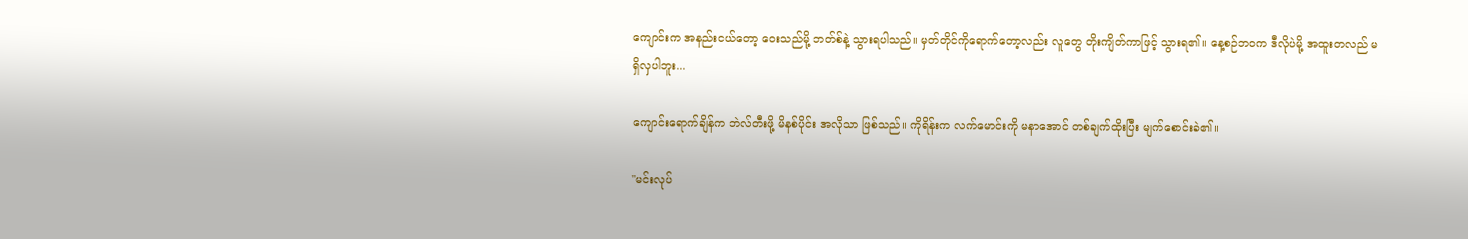ကျောင်းက အနည်းငယ်တော့ ဝေးသည်မို့ ဘတ်စ်နဲ့ သွားရပါသည်။ မှတ်တိုင်ကိုရောက်တော့လည်း လူတွေ တိုးကျိတ်ကာဖြင့် သွားရ၏။ နေ့စဉ်ဘဝက ဒီလိုပဲမို့ အထူးတလည် မရှိလှပါဘူး...

ကျောင်းရောက်ချိန်က ဘဲလ်တီးဖို့ မိနစ်ပိုင်း အလိုသာ ဖြစ်သည်။ ကိုရိန်းက လက်မောင်းကို မနာအောင် တစ်ချက်ထိုးပြီး မျက်စောင်းခဲ၏။

"မင်းလုပ်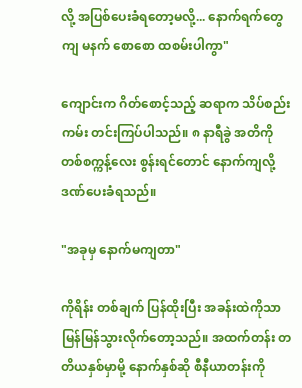လို့ အပြစ်ပေးခံရတော့မလို့... နောက်ရက်တွေကျ မနက် စောစော ထစမ်းပါကွာ"

ကျောင်းက ဂိတ်စောင့်သည့် ဆရာက သိပ်စည်းကမ်း တင်းကြပ်ပါသည်။ ၈ နာရီခွဲ အတိကို တစ်စက္ကန့်လေး စွန်းရင်တောင် နောက်ကျလို့ ဒဏ်ပေးခံရသည်။

"အခုမှ နောက်မကျတာ"

ကိုရိန်း တစ်ချက် ပြန်ထိုးပြီး အခန်းထဲကိုသာ မြန်မြန်သွားလိုက်တော့သည်။ အထက်တန်း တတိယနှစ်မှာမို့ နောက်နှစ်ဆို စီနီယာတန်းကို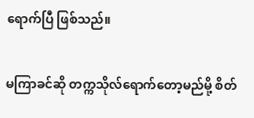ရောက်ပြီ ဖြစ်သည်။

မကြာခင်ဆို တက္ကသိုလ်ရောက်တော့မည်မို့ စိတ်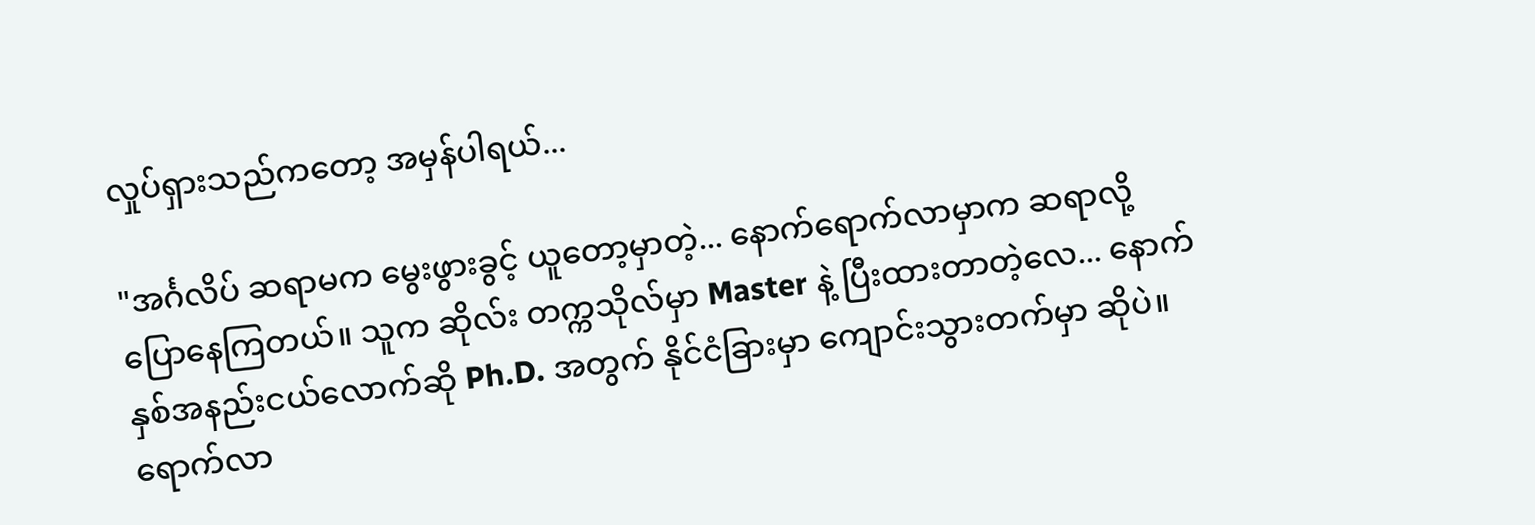လှုပ်ရှားသည်ကတော့ အမှန်ပါရယ်...

"အင်္ဂလိပ် ဆရာမက မွေးဖွားခွင့် ယူတော့မှာတဲ့... နောက်ရောက်လာမှာက ဆရာလို့ ပြောနေကြတယ်။ သူက ဆိုလ်း တက္ကသိုလ်မှာ Master နဲ့ ပြီးထားတာတဲ့လေ... နောက် နှစ်အနည်းငယ်လောက်ဆို Ph.D. အတွက် နိုင်ငံခြားမှာ ကျောင်းသွားတက်မှာ ဆိုပဲ။ ရောက်လာ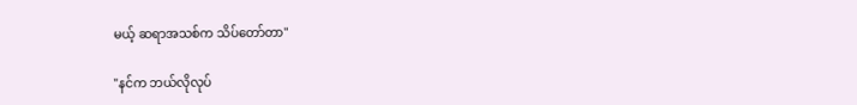မယ့် ဆရာအသစ်က သိပ်တော်တာ"

"နင်က ဘယ်လိုလုပ်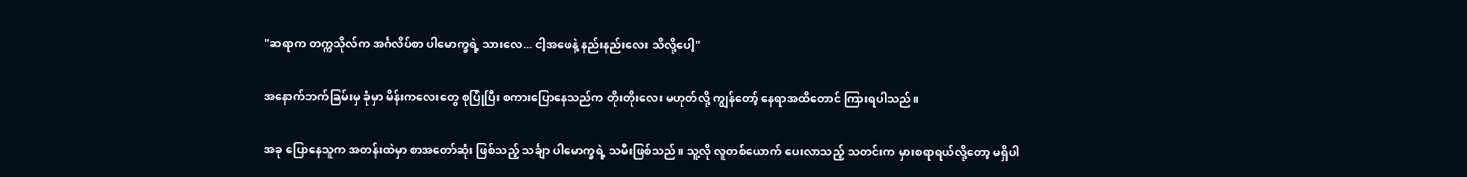"ဆရာက တက္ကသိုလ်က အင်္ဂလိပ်စာ ‌ပါမောက္ခရဲ့ သားလေ... ငါ့အဖေနဲ့ နည်းနည်းလေး သိလို့ပေါ့"

အနောက်ဘက်ခြမ်းမှ ခုံမှာ မိန်းကလေးတွေ စုပြုံပြီး စကားပြောနေသည်က တိုးတိုးလေး မဟုတ်လို့ ကျွန်တော့် နေရာအထိတောင် ကြားရပါသည်။

အခု ပြောနေသူက အတန်းထဲမှာ စာအတော်ဆုံး ဖြစ်သည့် သင်္ချာ ပါမောက္ခရဲ့ သမီးဖြစ်သည်။ သူ့လို လူတစ်ယောက် ပေးလာသည့် သတင်းက မှားစရာရယ်လို့တော့ မရှိပါ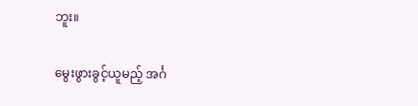ဘူး။

မွေးဖွားခွင့်ယူမည့် အင်္ဂ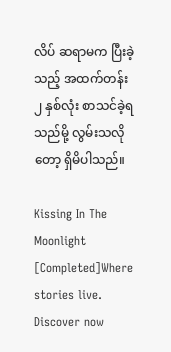လိပ် ဆရာမက ပြီးခဲ့သည့် အထက်တန်း ၂ နှစ်လုံး စာသင်ခဲ့ရသည်မို့ လွမ်းသလိုတော့ ရှိမိပါသည်။

Kissing In The Moonlight [Completed]Where stories live. Discover now